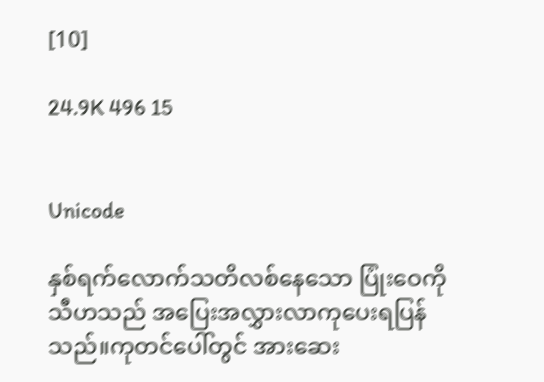[10]

24.9K 496 15


Unicode

နှစ်ရက်လောက်သတိလစ်နေသော ပြုံးဝေကို သီဟသည် အပြေးအလွှားလာကုပေးရပြန်သည်။ကုတင်ပေါ်တွင် အားဆေး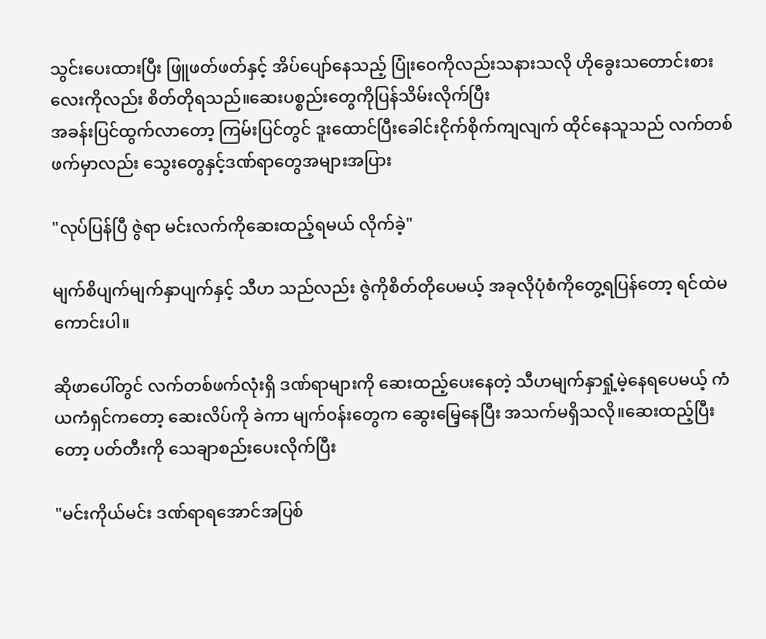သွင်းပေးထားပြီး ဖြူဖတ်ဖတ်နှင့် အိပ်ပျော်နေသည့် ပြုံးဝေကိုလည်းသနားသလို ဟိုခွေးသတောင်းစားလေးကိုလည်း စိတ်တိုရသည်။ဆေးပစ္စည်းတွေကိုပြန်သိမ်းလိုက်ပြီး
အခန်းပြင်ထွက်လာတော့ ကြမ်းပြင်တွင် ဒူးထောင်ပြီးခေါင်းငိုက်စိုက်ကျလျက် ထိုင်နေသူသည် လက်တစ်ဖက်မှာလည်း သွေးတွေနှင့်ဒဏ်ရာတွေအများအပြား

"လုပ်ပြန်ပြီ ဇွဲရာ မင်းလက်ကိုဆေးထည့်ရမယ် လိုက်ခဲ့"

မျက်စိပျက်မျက်နှာပျက်နှင့် သီဟ သည်လည်း ဇွဲကိုစိတ်တိုပေမယ့် အခုလိုပုံစံကိုတွေ့ရပြန်တော့ ရင်ထဲမကောင်းပါ။

ဆိုဖာပေါ်တွင် လက်တစ်ဖက်လုံးရှိ ဒဏ်ရာများကို ဆေးထည့်ပေးနေတဲ့ သီဟမျက်နှာရှုံ့မဲ့နေရပေမယ့် ကံယကံရှင်ကတော့ ဆေးလိပ်ကို ခဲကာ မျက်ဝန်းတွေက ဆွေးမြေ့နေပြီး အသက်မရှိသလို။ဆေးထည့်ပြီးတော့ ပတ်တီးကို သေချာစည်းပေးလိုက်ပြီး

"မင်းကိုယ်မင်း ဒဏ်ရာရအောင်အပြစ်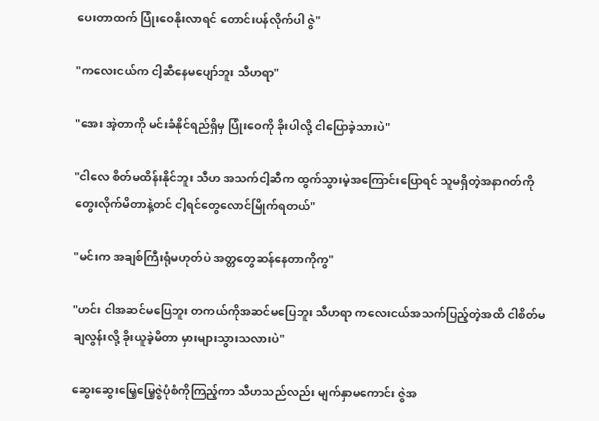ပေးတာထက် ပြုံးဝေနိုးလာရင် တောင်းပန်လိုက်ပါ ဇွဲ"

"ကလေးငယ်က ငါ့ဆီနေမပျော်ဘူး သီဟရာ"

"အေး အဲ့တာကို မင်းခံနိုင်ရည်ရှိမှ ပြုံးဝေကို ခိုးပါလို့ ငါပြောခဲ့သားပဲ"

"ငါလေ စိတ်မထိန်းနိုင်ဘူး သီဟ အသက်ငါ့ဆီက ထွက်သွားမဲ့အကြောင်းပြောရင် သူမရှိတဲ့အနာဂတ်ကိုတွေးလိုက်မိတာနဲ့တင် ငါ့ရင်တွေလောင်မြိုက်ရတယ်"

"မင်းက အချစ်ကြီးရုံမဟုတ်ပဲ အတ္တတွေဆန်နေတာကိုကွ"

"ဟင်း ငါအဆင်မပြေဘူး တကယ်ကိုအဆင်မပြေဘူး သီဟရာ ကလေးငယ်အသက်ပြည့်တဲ့အထိ ငါစိတ်မချလွန်းလို့ ခိုးယူခဲ့မိတာ မှားများသွားသလားပဲ"

ဆွေးဆွေးမြေ့မြေ့ဇွဲပုံစံကိုကြည့်ကာ သီဟသည်လည်း မျက်နှာမကောင်း ဇွဲအ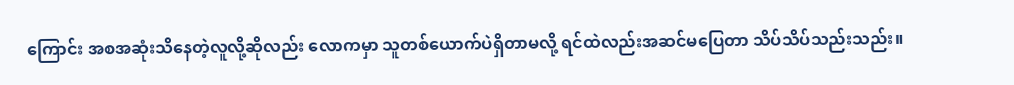ကြောင်း အစအဆုံးသိနေတဲ့လူလို့ဆိုလည်း လောကမှာ သူတစ်ယောက်ပဲရှိတာမလို့ ရင်ထဲလည်းအဆင်မပြေတာ သိပ်သိပ်သည်းသည်း။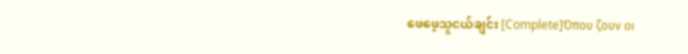ဖေဖေ့သူငယ်ချင်း [Complete]Όπου ζουν οι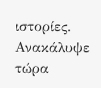ιστορίες. Ανακάλυψε τώρα